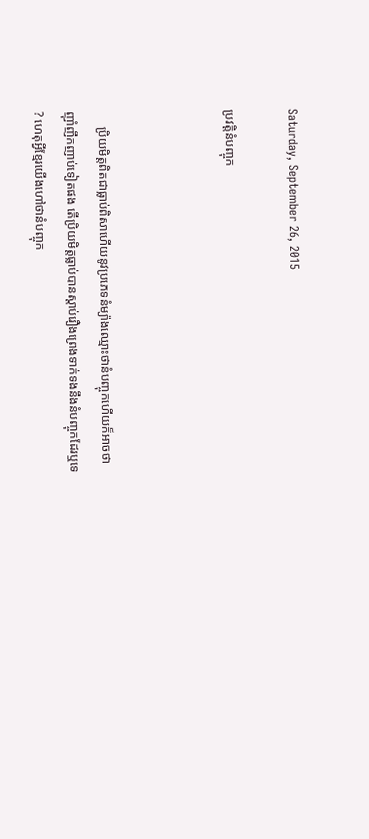Saturday, September 26, 2015

ប្រវត្តិនំបញ្ចុក



     ប្រិយមិត្តពិតជាធ្លាប់ពិសាហើយនូវប្រភេទនំម្យ៉ាងឈ្មោះថានំបញ្ចុកហើយក៏អាចថាញ៉ាំញឹកញាប់ទៀតផង តើប្រិយមិត្តធ្លាប់បានស្តាប់រឿងព្រេងទាក់ទងនឹងនំបញ្ចុកដែរឬទេ? ហេតុអ្វីខ្មែរយើងហៅថានំបញ្ចុក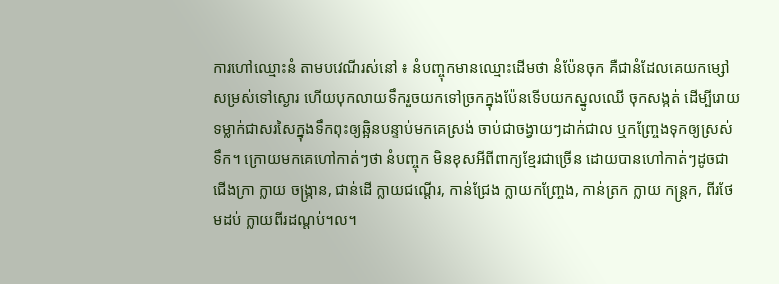ការហៅឈ្មោះនំ តាមបវេណីរស់នៅ ៖ នំបញ្ចុកមានឈ្មោះដើមថា នំប៉ែនចុក គឺជានំដែលគេយកម្សៅសម្រស់ទៅស្ងោរ ហើយបុកលាយទឹករួចយកទៅច្រកក្នុងប៉ែនទើបយកស្នូលឈើ ចុកសង្កត់ ដើម្បីរោយទម្លាក់ជាសរសៃក្នុងទឹកពុះឲ្យឆ្អិនបន្ទាប់មកគេស្រង់ ចាប់ជាចង្វាយៗដាក់ជាល ឬកញ្ច្រែងទុកឲ្យស្រស់ទឹក។ ក្រោយមកគេហៅកាត់ៗថា នំបញ្ចុក មិនខុសអីពីពាក្យខ្មែរជាច្រើន ដោយបានហៅកាត់ៗដូចជា ជើងក្រា ក្លាយ ចង្ក្រាន, ជាន់ដើ ក្លាយជណ្តើរ, កាន់ជ្រែង ក្លាយកញ្ច្រែង, កាន់ត្រក ក្លាយ កន្ត្រក, ពីរថែមដប់ ក្លាយពីរដណ្តប់។ល។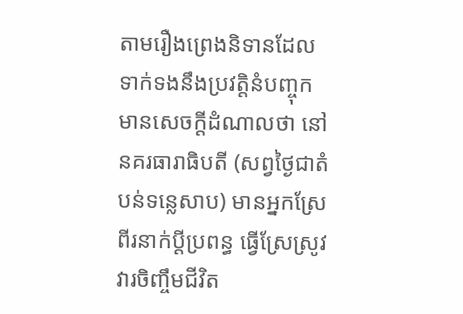តាមរឿងព្រេងនិទានដែលទាក់ទងនឹងប្រវត្តិនំបញ្ចុក មានសេចក្តីដំណាលថា នៅនគរធារាធិបតី (សព្វថ្ងៃជាតំបន់ទន្លេសាប) មានអ្នកស្រែពីរនាក់ប្តីប្រពន្ធ ធ្វើស្រែស្រូវវារចិញ្ចឹមជីវិត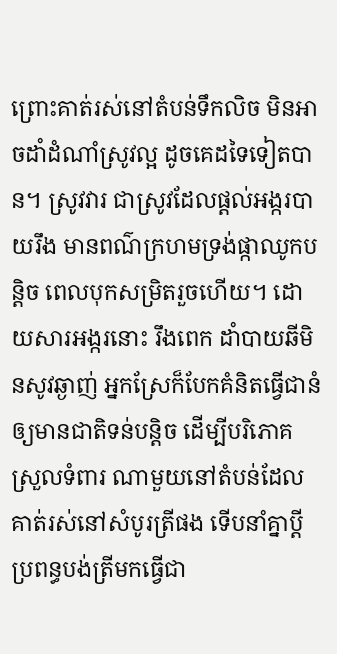ព្រោះគាត់រស់នៅតំបន់ទឹកលិច មិនអាចដាំដំណាំស្រូវល្អ ដូចគេដទៃទៀតបាន។ ស្រូវវារ ជាស្រូវដែលផ្តល់អង្ករបាយរឹង មានពណ៌ក្រហមទ្រង់ផ្កាឈូកបន្តិច ពេលបុកសម្រិតរួចហើយ។ ដោយសារអង្ករនោះ រឹងពេក ដាំបាយឆីមិនសូវឆ្ងាញ់ អ្នកស្រែក៏បែកគំនិតធ្វើជានំឲ្យមានជាតិទន់បន្តិច ដើម្បីបរិភោគស្រួលទំពារ ណាមួយនៅតំបន់ដែលគាត់រស់នៅសំបូរត្រីផង ទើបនាំគ្នាប្តីប្រពន្ធបង់ត្រីមកធ្វើជា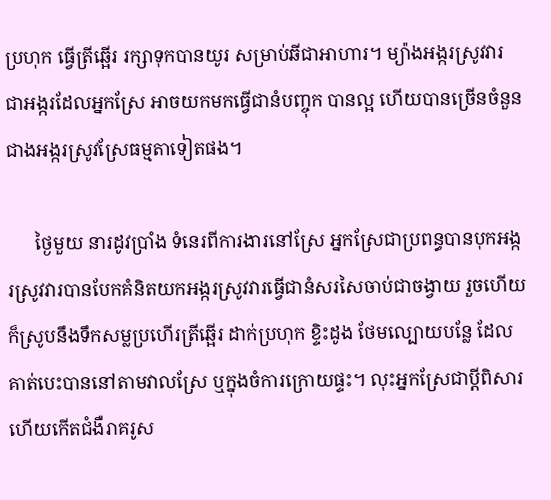ប្រហុក ធ្វើត្រីឆ្អើរ រក្សាទុកបានយូរ សម្រាប់ឆីជាអាហារ។ ម្យ៉ាងអង្ករស្រូវវារ ជាអង្ករដែលអ្នកស្រែ អាចយកមកធ្វើជានំបញ្ចុក បានល្អ ហើយបានច្រើនចំនួនជាងអង្ករស្រូវស្រែធម្មតាទៀតផង។

      ថ្ងៃមួយ នារដូវប្រាំង ទំនេរពីការងារនៅស្រែ អ្នកស្រែជាប្រពន្ធបានបុកអង្ករស្រូវវារបានបែកគំនិតយកអង្ករស្រូវវារធ្វើជានំសរសៃចាប់ជាចង្វាយ រួចហើយក៏ស្រូបនឹងទឹកសម្លប្រហើរត្រីឆ្អើរ ដាក់ប្រហុក ខ្ទិះដូង ថែមល្បោយបន្លែ ដែលគាត់បេះបាននៅតាមវាលស្រែ ឬក្នុងចំការក្រោយផ្ទះ។ លុះអ្នកស្រែជាប្តីពិសារហើយកើតជំងឺរាគរូស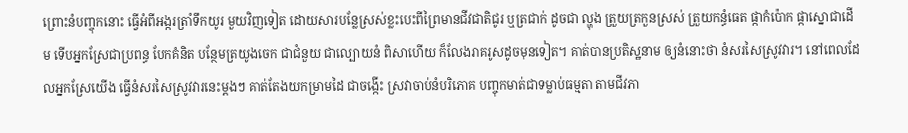ព្រោះនំបញ្ចុកនោះ ធ្វើអំពីអង្ករត្រាំទឹកយូរ មួយវិញទៀត ដោយសារបន្លែស្រស់ខ្លះបេះពីព្រៃមានជីវជាតិជូរ ឬត្រជាក់ ដូចជា ល្ហុង ត្រួយត្រកួនស្រស់ ត្រួយកន្ធំធេត ផ្កាកំប៉ោក ផ្កាស្នោជាដើម ទើបអ្នកស្រែជាប្រពន្ធ បែកគំនិត បន្ថែមត្រយូងចេក ជាជំនួយ ជាល្បោយនំ ពិសាហើយ ក៏លែងរាគរូសដូចមុនទៀត។ គាត់បានប្រតិស្ឋនាម ឲ្យនំនោះថា នំសរសៃស្រូវវារ។ នៅពេលដែលអ្នកស្រែយើង ធ្វើនំសរសៃស្រូវវារនេះម្តងៗ គាត់តែងយកម្រាមដៃ ជាចង្កើះ ស្រវាចាប់នំបរិភោគ បញ្ចុកមាត់ជាទម្លាប់ធម្មតា តាមជីវភា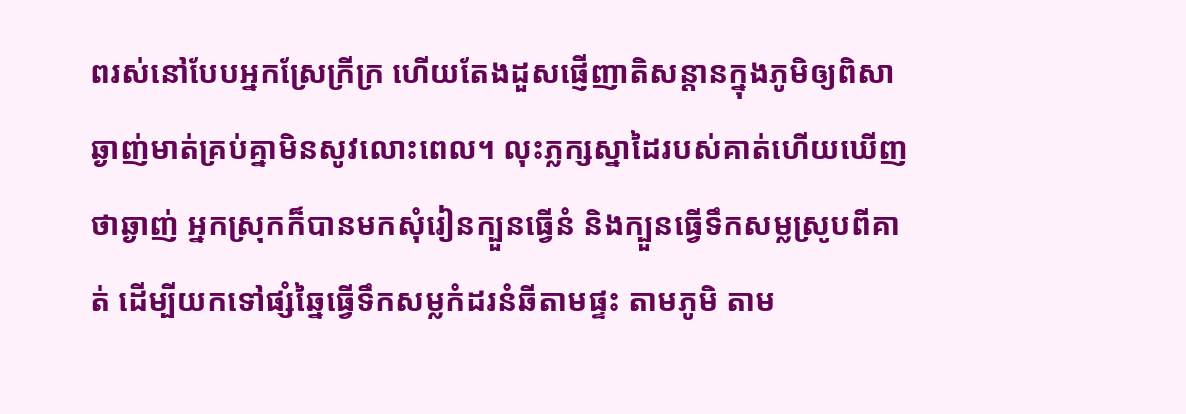ពរស់នៅបែបអ្នកស្រែក្រីក្រ ហើយតែងដួសផ្ញើញាតិសន្តានក្នុងភូមិឲ្យពិសាឆ្ងាញ់មាត់គ្រប់គ្នាមិនសូវលោះពេល។ លុះភ្លក្សស្នាដៃរបស់គាត់ហើយឃើញថាឆ្ងាញ់ អ្នកស្រុកក៏បានមកសុំរៀនក្បួនធ្វើនំ និងក្បួនធ្វើទឹកសម្លស្រូបពីគាត់ ដើម្បីយកទៅផ្សំឆ្នៃធ្វើទឹកសម្លកំដរនំឆីតាមផ្ទះ តាមភូមិ តាម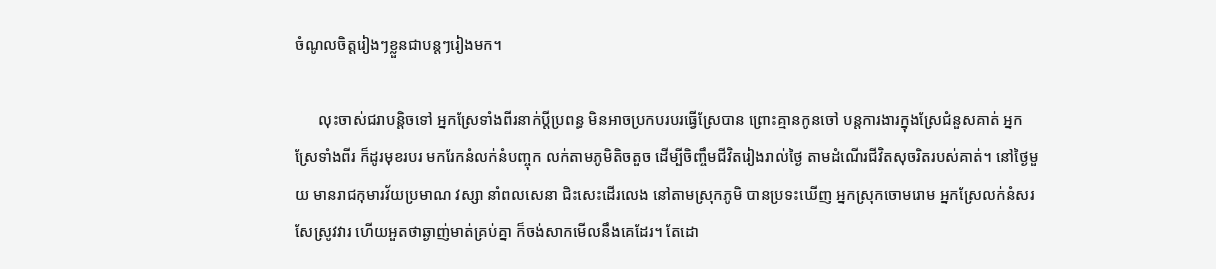ចំណូលចិត្តរៀងៗខ្លួនជាបន្តៗរៀងមក។

      លុះចាស់ជរាបន្តិចទៅ អ្នកស្រែទាំងពីរនាក់ប្តីប្រពន្ធ មិនអាចប្រកបរបរធ្វើស្រែបាន ព្រោះគ្មានកូនចៅ បន្តការងារក្នុងស្រែជំនួសគាត់ អ្នកស្រែទាំងពីរ ក៏ដូរមុខរបរ មករែកនំលក់នំបញ្ចុក លក់តាមភូមិតិចតួច ដើម្បីចិញ្ចឹមជីវិតរៀងរាល់ថ្ងៃ តាមដំណើរជីវិតសុចរិតរបស់គាត់។ នៅថ្ងៃមួយ មានរាជកុមារវ័យប្រមាណ វស្សា នាំពលសេនា ជិះសេះដើរលេង នៅតាមស្រុកភូមិ បានប្រទះឃើញ អ្នកស្រុកចោមរោម អ្នកស្រែលក់នំសរសែស្រូវវារ ហើយអួតថាឆ្ងាញ់មាត់គ្រប់គ្នា ក៏ចង់សាកមើលនឹងគេដែរ។ តែដោ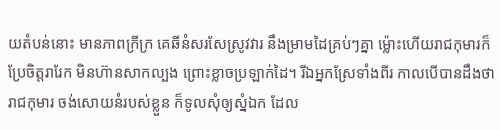យតំបន់នោះ មានភាពក្រីក្រ គេឆីនំសរសែស្រូវវារ នឹងម្រាមដៃគ្រប់ៗគ្នា ម្ល៉ោះហើយរាជកុមារក៏ប្រែចិត្តរារែក មិនហ៊ានសាកល្បង ព្រោះខ្លាចប្រឡាក់ដៃ។ រីឯអ្នកស្រែទាំងពីរ កាលបើបានដឹងថា រាជកុមារ ចង់សោយនំរបស់ខ្លួន ក៏ទូលសុំឲ្យស្នំឯក ដែល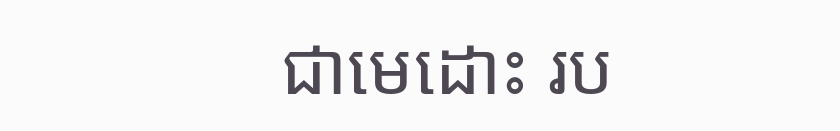ជាមេដោះ រប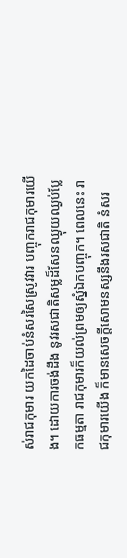ស់រាជកុមារ យកដៃចាប់នំសរសៃស្រូវវារ បញ្ចុករាជកុមារយើង។ ដោយការចង់ដឹង នូវរសជាតិសម្លដ៏សែនឈ្ងុយឈ្ងប់ប្លែកធម្មតា រាជកុមារក៏យល់ព្រមឲ្យស្នំឯកបញ្ចុក។ ពេលនេះ រាជកុមារយើង ក៏មានសេចក្តីសោមនស្សនឹងរសជាតិ នំសរ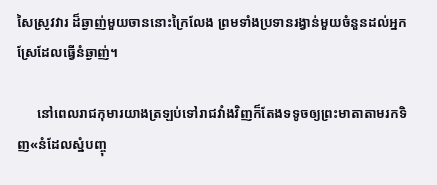សៃស្រូវវារ ដ៏ឆ្ងាញ់មួយចាននោះក្រៃលែង ព្រមទាំងប្រទានរង្វាន់មួយចំនួនដល់អ្នកស្រែដែលធ្វើនំឆ្ងាញ់។

      នៅពេលរាជកុមារយាងត្រឡប់ទៅរាជវាំងវិញក៏តែងទទូចឲ្យព្រះមាតាតាមរកទិញ«នំដែលស្នំបញ្ចុ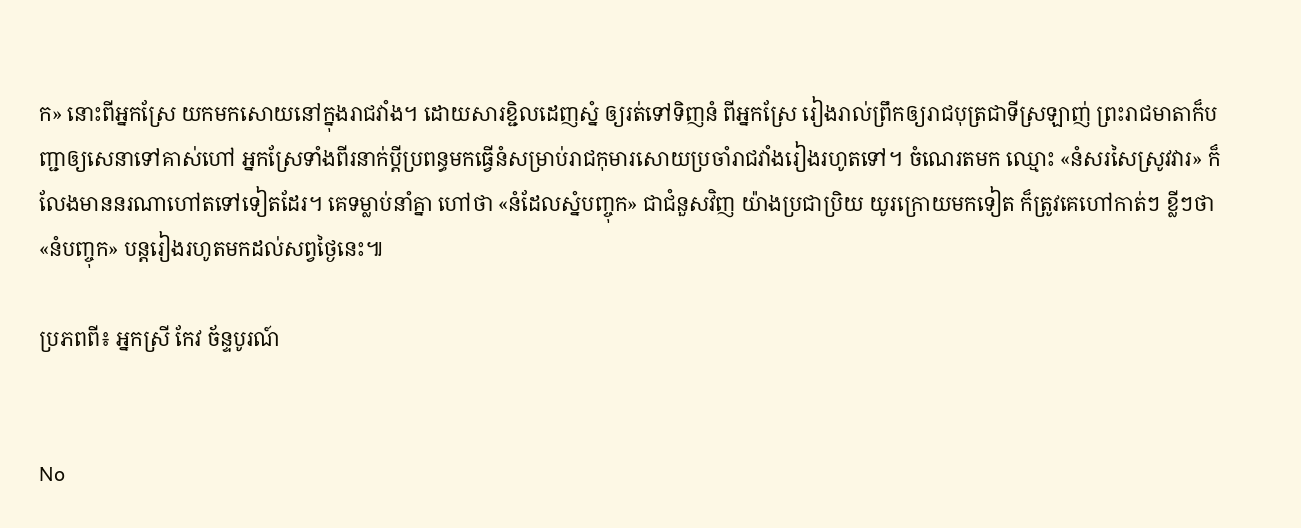ក» នោះពីអ្នកស្រែ យកមកសោយនៅក្នុងរាជវាំង។ ដោយសារខ្ជិលដេញស្នំ ឲ្យរត់ទៅទិញនំ ពីអ្នកស្រែ រៀងរាល់ព្រឹកឲ្យរាជបុត្រជាទីស្រឡាញ់ ព្រះរាជមាតាក៏បញ្ជាឲ្យសេនាទៅគាស់ហៅ អ្នកស្រែទាំងពីរនាក់ប្តីប្រពន្ធមកធ្វើនំសម្រាប់រាជកុមារសោយប្រចាំរាជវាំងរៀងរហូតទៅ។ ចំណេរតមក ឈ្មោះ «នំសរសៃស្រូវវារ» ក៏លែងមាននរណាហៅតទៅទៀតដែរ។ គេទម្លាប់នាំគ្នា ហៅថា «នំដែលស្នំបញ្ចុក» ជាជំនួសវិញ យ៉ាងប្រជាប្រិយ យូរក្រោយមកទៀត ក៏ត្រូវគេហៅកាត់ៗ ខ្លីៗថា «នំបញ្ចុក» បន្តរៀងរហូតមកដល់សព្វថ្ងៃនេះ៕

ប្រភពពី៖ អ្នកស្រី កែវ ច័ន្ទបូរណ៍


No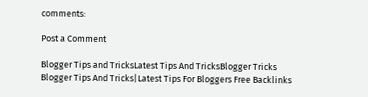comments:

Post a Comment

Blogger Tips and TricksLatest Tips And TricksBlogger Tricks
Blogger Tips And Tricks|Latest Tips For Bloggers Free Backlinks